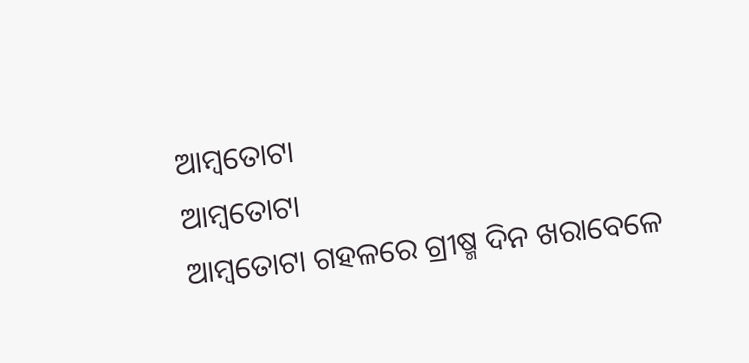ଆମ୍ବତୋଟା
ଆମ୍ବତୋଟା
ଆମ୍ବତୋଟା ଗହଳରେ ଗ୍ରୀଷ୍ମ ଦିନ ଖରାବେଳେ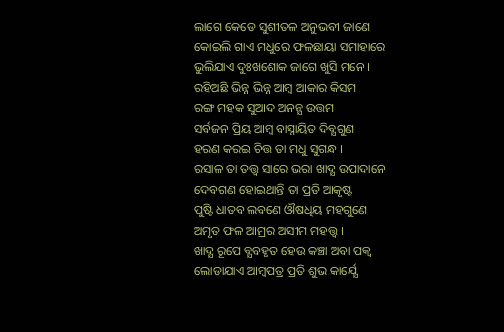ଲାଗେ କେଡେ ସୁଶୀତଳ ଅନୁଭବୀ ଜାଣେ
କୋଇଲି ଗାଏ ମଧୁରେ ଫଳଛାୟା ସମାହାରେ
ଭୁଲିଯାଏ ଦୁଃଖଶୋକ ଜାଗେ ଖୁସି ମନେ ।
ରହିଅଛି ଭିନ୍ନ ଭିନ୍ନ ଆମ୍ବ ଆକାର କିସମ
ରଙ୍ଗ ମହକ ସୁଆଦ ଅନନ୍ଯ ଉତ୍ତମ
ସର୍ବଜନ ପ୍ରିୟ ଆମ୍ବ ବାସ୍ନାୟିତ ଦିବ୍ଯଗୁଣ
ହରଣ କରଇ ଚିତ୍ତ ତା ମଧୁ ସୁଗନ୍ଧ ।
ରସାଳ ତା ତତ୍ତ୍ବ ସାରେ ଭରା ଖାଦ୍ଯ ଉପାଦାନେ
ଦେବଗଣ ହୋଇଥାନ୍ତି ତା ପ୍ରତି ଆକୃଷ୍ଟ
ପୁଷ୍ଟି ଧାତବ ଲବଣେ ଔଷଧିୟ ମହଗୁଣେ
ଅମୃତ ଫଳ ଆମ୍ରର ଅସୀମ ମହତ୍ତ୍ବ ।
ଖାଦ୍ଯ ରୂପେ ବ୍ଯବହୃତ ହେଉ କଞ୍ଚା ଅବା ପକ୍ବ
ଲୋଡାଯାଏ ଆମ୍ବପତ୍ର ପ୍ରତି ଶୁଭ କାର୍ଯ୍ଯେ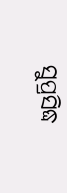ସୁପ୍ରସିଦ୍ଧ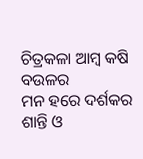ଚିତ୍ରକଳା ଆମ୍ବ କଷି ବଉଳର
ମନ ହରେ ଦର୍ଶକର ଶାନ୍ତି ଓ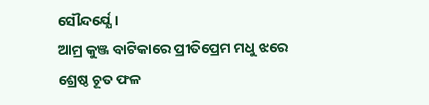ସୌନ୍ଦର୍ଯ୍ଯେ ।
ଆମ୍ର କୁଞ୍ଜ ବାଟିକାରେ ପ୍ରୀତିପ୍ରେମ ମଧୁ ଝରେ
ଶ୍ରେଷ୍ଠ ଚୂତ ଫଳ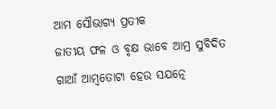ଆମ ସୌଭାଗ୍ଯ ପ୍ରତୀକ
ଜାତୀୟ ଫଳ ଓ ବୃକ୍ଷ ଭାବେ ଆମ୍ର ସୁବିଦିତ
ଗାଆଁ ଆମ୍ବତୋଟା ହେଉ ସଯତ୍ନେ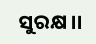ସୁରକ୍ଷ ।।